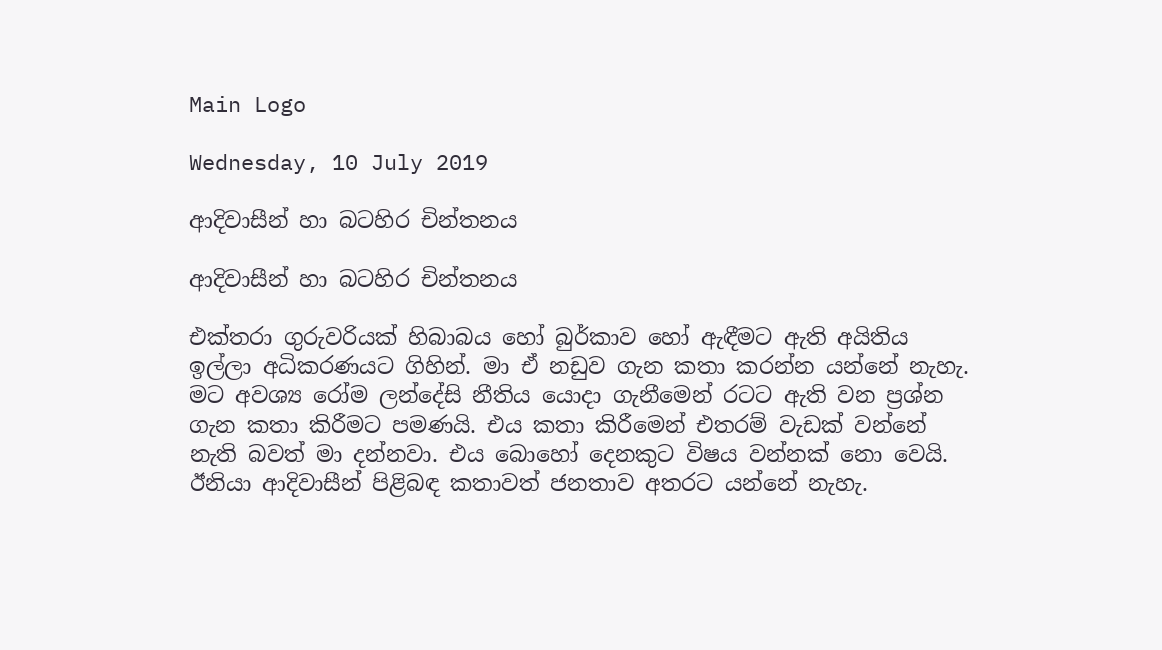Main Logo

Wednesday, 10 July 2019

ආදිවාසීන් හා බටහිර චින්තනය

ආදිවාසීන් හා බටහිර චින්තනය

එක්තරා ගුරුවරියක් හිබාබය හෝ බුර්කාව හෝ ඇඳීමට ඇති අයිතිය ඉල්ලා අධිකරණයට ගිහින්. මා ඒ නඩුව ගැන කතා කරන්න යන්නේ නැහැ. මට අවශ්‍ය රෝම ලන්දේසි නීතිය යොදා ගැනීමෙන් රටට ඇති වන ප්‍රශ්න ගැන කතා කිරීමට පමණයි. එය කතා කිරීමෙන් එතරම් වැඩක් වන්නේ නැති බවත් මා දන්නවා. එය බොහෝ දෙනකුට විෂය වන්නක් නො වෙයි. ඊනියා ආදිවාසීන් පිළිබඳ කතාවත් ජනතාව අතරට යන්නේ නැහැ.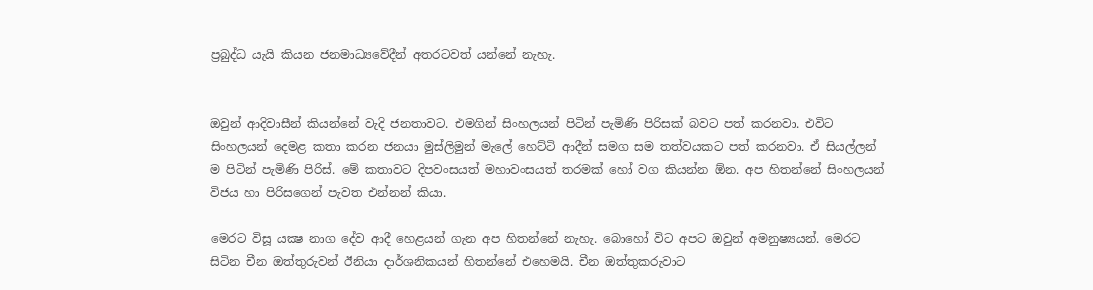ප්‍රබුද්ධ යැයි කියන ජනමාධ්‍යවේදීන් අතරටවත් යන්නේ නැහැ.


ඔවුන් ආදිවාසීන් කියන්නේ වැදි ජනතාවට. එමගින් සිංහලයන් පිටින් පැමිණි පිරිසක් බවට පත් කරනවා. එවිට සිංහලයන් දෙමළ කතා කරන ජනයා මුස්ලිමුන් මැලේ හෙට්ටි ආදීන් සමග සම තත්වයකට පත් කරනවා. ඒ සියල්ලන් ම පිටින් පැමිණි පිරිස්. මේ කතාවට දිපවංසයත් මහාවංසයත් තරමක් හෝ වග කියන්න ඕන. අප හිතන්නේ සිංහලයන් විජය හා පිරිසගෙන් පැවත එන්නන් කියා.

මෙරට විසූ යක්‍ෂ නාග දේව ආදී හෙළයන් ගැන අප හිතන්නේ නැහැ. බොහෝ විට අපට ඔවුන් අමනුෂ්‍යයන්. මෙරට සිටින චීන ඔත්තුරුවන් ඊනියා දාර්ශනිකයන් හිතන්නේ එහෙමයි. චීන ඔත්තුකරුවාට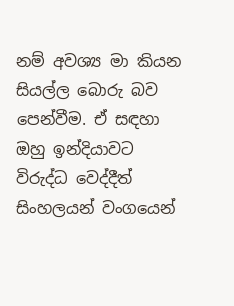නම් අවශ්‍ය මා කියන සියල්ල බොරු බව පෙන්වීම. ඒ සඳහා ඔහු ඉන්දියාවට විරුද්ධ වෙද්දීත් සිංහලයන් වංගයෙන්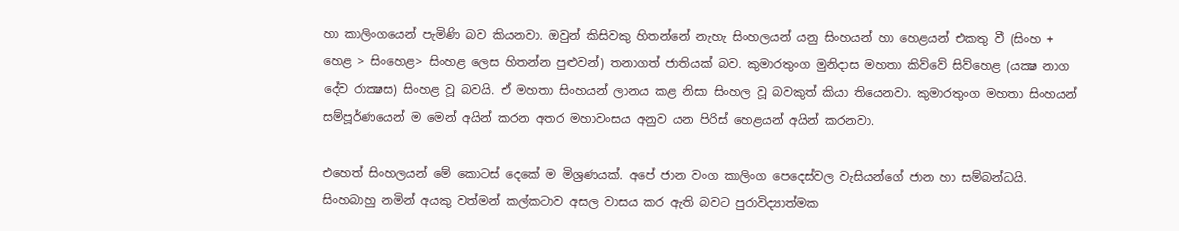හා කාලිංගයෙන් පැමිණි බව කියනවා. ඔවුන් කිසිවකු හිතන්නේ නැහැ සිංහලයන් යනු සිංහයන් හා හෙළයන් එකතු වී (සිංහ + හෙළ > සිංහෙළ> සිංහළ ලෙස හිතන්න පුළුවන්) තනාගත් ජාතියක් බව. කුමාරතුංග මුනිදාස මහතා කිව්වේ සිව්හෙළ (යක්‍ෂ නාග දේව රාක්‍ෂස) සිංහළ වූ බවයි. ඒ මහතා සිංහයන් ලානය කළ නිසා සිංහල වූ බවකුත් කියා තියෙනවා. කුමාරතුංග මහතා සිංහයන් සම්පූර්ණයෙන් ම මෙන් අයින් කරන අතර මහාවංසය අනුව යන පිරිස් හෙළයන් අයින් කරනවා.

එහෙත් සිංහලයන් මේ කොටස් දෙකේ ම මිශ්‍රණයක්. අපේ ජාන වංග කාලිංග පෙදෙස්වල වැසියන්ගේ ජාන හා සම්බන්ධයි. සිංහබාහු නමින් අයකු වත්මන් කල්කටාව අසල වාසය කර ඇති බවට පුරාවිද්‍යාත්මක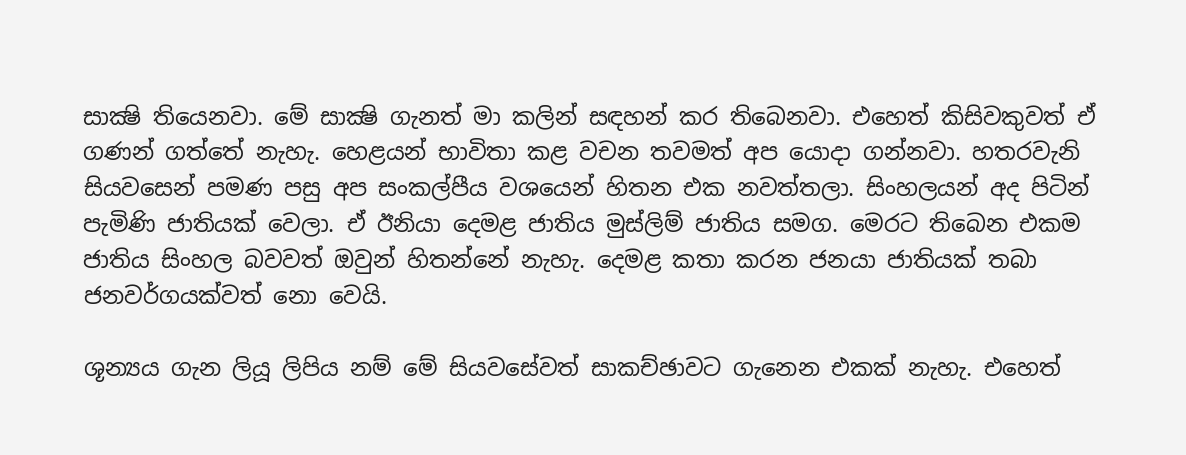සාක්‍ෂි තියෙනවා. මේ සාක්‍ෂි ගැනත් මා කලින් සඳහන් කර තිබෙනවා. එහෙත් කිසිවකුවත් ඒ ගණන් ගත්තේ නැහැ. හෙළයන් භාවිතා කළ වචන තවමත් අප යොදා ගන්නවා. හතරවැනි සියවසෙන් පමණ පසු අප සංකල්පීය වශයෙන් හිතන එක නවත්තලා. සිංහලයන් අද පිටින් පැමිණි ජාතියක් වෙලා. ඒ ඊනියා දෙමළ ජාතිය මුස්ලිම් ජාතිය සමග. මෙරට තිබෙන එකම ජාතිය සිංහල බවවත් ඔවුන් හිතන්නේ නැහැ. දෙමළ කතා කරන ජනයා ජාතියක් තබා ජනවර්ගයක්වත් නො වෙයි.

ශූන්‍යය ගැන ලියූ ලිපිය නම් මේ සියවසේවත් සාකච්ඡාවට ගැනෙන එකක් නැහැ. එහෙත්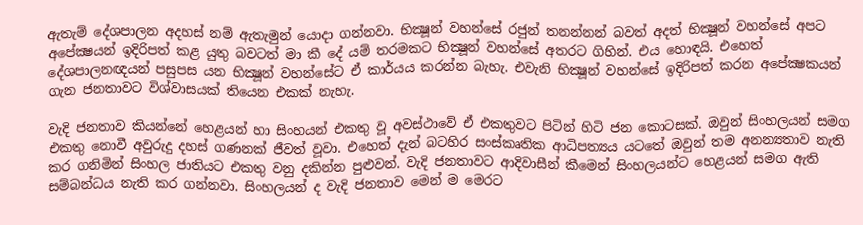ඇතැම් දේශපාලන අදහස් නම් ඇතැමුන් යොදා ගන්නවා. භික්‍ෂූන් වහන්සේ රජුන් තනන්නන් බවත් අදත් භික්‍ෂූන් වහන්සේ අපට අපේක්‍ෂයන් ඉදිරිපත් කළ යුතු බවටත් මා කී දේ යම් තරමකට භික්‍ෂූන් වහන්සේ අතරට ගිහින්. එය හොඳයි. එහෙත් දේශපාලනඥයන් පසුපස යන භික්‍ෂූන් වහන්සේට ඒ කාර්යය කරන්න බැහැ. එවැනි භික්‍ෂූන් වහන්සේ ඉදිරිපත් කරන අපේක්‍ෂකයන් ගැන ජනතාවට විශ්වාසයක් තියෙන එකක් නැහැ.

වැදි ජනතාව කියන්නේ හෙළයන් හා සිංහයන් එකතු වූ අවස්ථාවේ ඒ එකතුවට පිටින් හිටි ජන කොටසක්. ඔවුන් සිංහලයන් සමග එකතු නොවී අවුරුදු දහස් ගණනක් ජීවත් වූවා. එහෙත් දැන් බටහිර සංස්කෘතික ආධිපත්‍යය යටතේ ඔවුන් තම අනන්‍යතාව නැති කර ගනිමින් සිංහල ජාතියට එකතු වනු දකින්න පුළුවන්. වැදි ජනතාවට ආදිවාසීන් කීමෙන් සිංහලයන්ට හෙළයන් සමග ඇති සම්බන්ධය නැති කර ගන්නවා. සිංහලයන් ද වැදි ජනතාව මෙන් ම මෙරට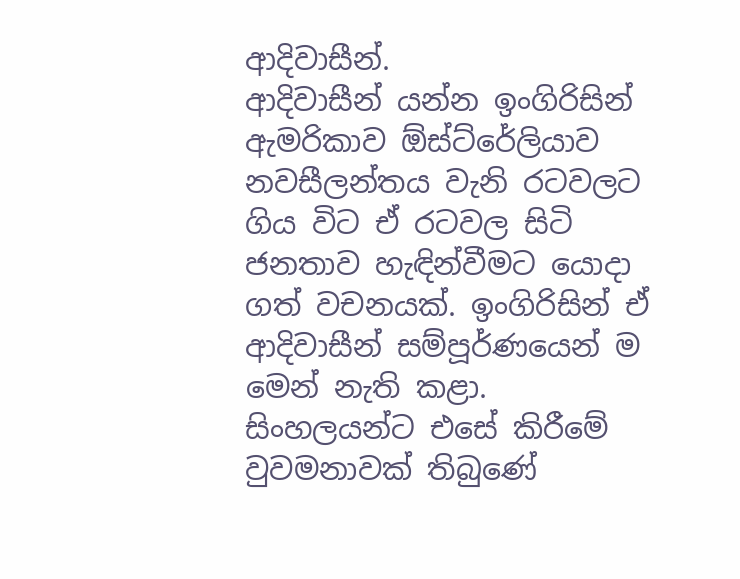ආදිවාසීන්.
ආදිවාසීන් යන්න ඉංගිරිසින් ඇමරිකාව ඕස්ට්රේලියාව නවසීලන්තය වැනි රටවලට ගිය විට ඒ රටවල සිටි ජනතාව හැඳින්වීමට යොදා ගත් වචනයක්. ඉංගිරිසින් ඒ ආදිවාසීන් සම්පූර්ණයෙන් ම මෙන් නැති කළා. සිංහලයන්ට එසේ කිරීමේ වුවමනාවක් තිබුණේ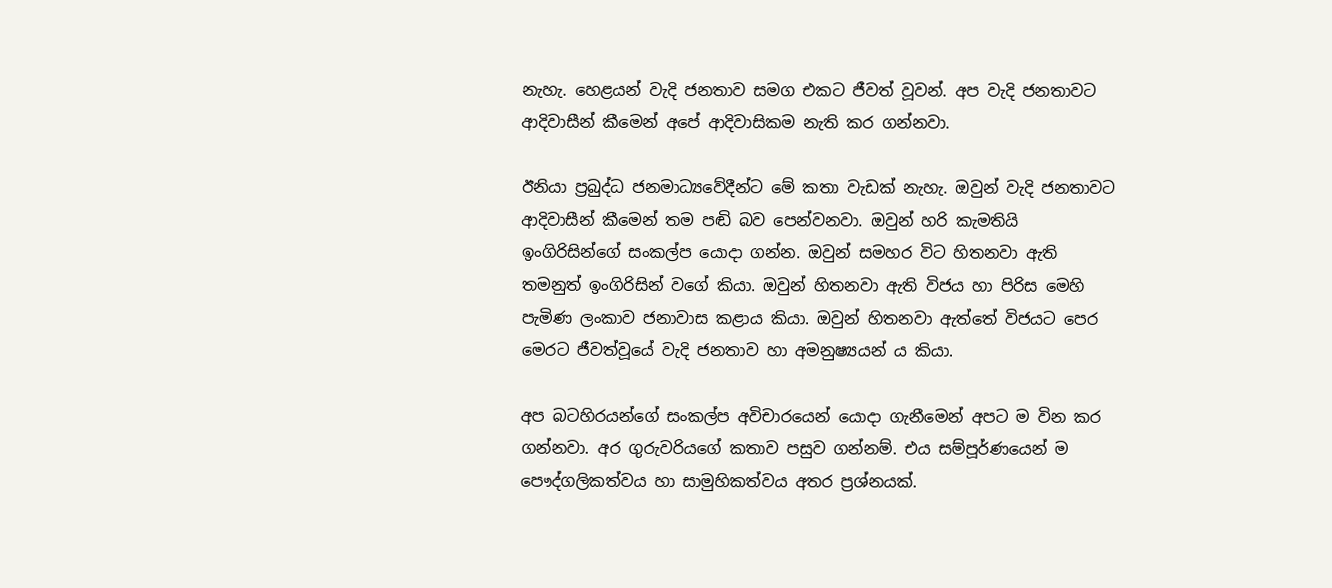නැහැ. හෙළයන් වැදි ජනතාව සමග එකට ජීවත් වූවන්. අප වැදි ජනතාවට ආදිවාසීන් කීමෙන් අපේ ආදිවාසිකම නැති කර ගන්නවා.

ඊනියා ප්‍රබුද්ධ ජනමාධ්‍යවේදීන්ට මේ කතා වැඩක් නැහැ. ඔවුන් වැදි ජනතාවට ආදිවාසීන් කීමෙන් තම පඬි බව පෙන්වනවා. ඔවුන් හරි කැමතියි ඉංගිරිසින්ගේ සංකල්ප යොදා ගන්න. ඔවුන් සමහර විට හිතනවා ඇති තමනුත් ඉංගිරිසින් වගේ කියා. ඔවුන් හිතනවා ඇති විජය හා පිරිස මෙහි පැමිණ ලංකාව ජනාවාස කළාය කියා. ඔවුන් හිතනවා ඇත්තේ විජයට පෙර මෙරට ජීවත්වූයේ වැදි ජනතාව හා අමනුෂ්‍යයන් ය කියා.

අප බටහිරයන්ගේ සංකල්ප අවිචාරයෙන් යොදා ගැනීමෙන් අපට ම වින කර ගන්නවා. අර ගුරුවරියගේ කතාව පසුව ගන්නම්. එය සම්පූර්ණයෙන් ම පෞද්ගලිකත්වය හා සාමුහිකත්වය අතර ප්‍රශ්නයක්.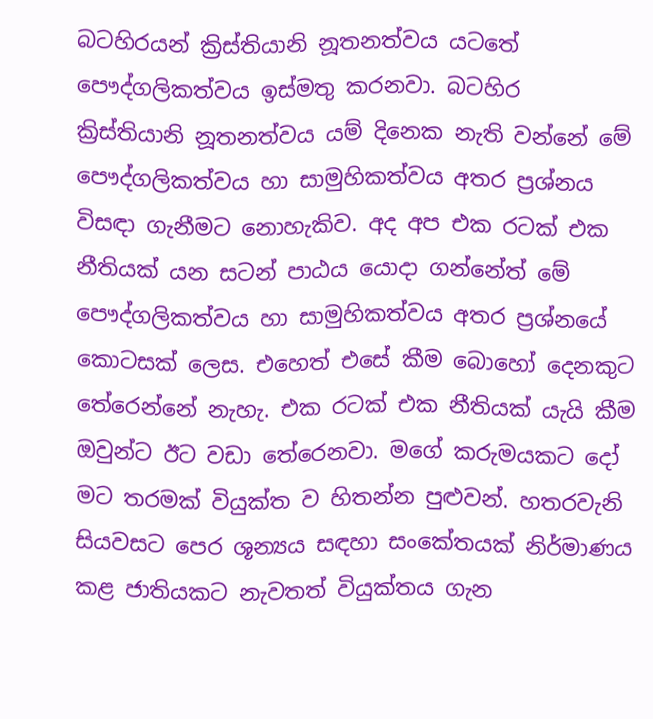බටහිරයන් ක්‍රිස්තියානි නූතනත්වය යටතේ පෞද්ගලිකත්වය ඉස්මතු කරනවා. බටහිර ක්‍රිස්තියානි නූතනත්වය යම් දිනෙක නැති වන්නේ මේ පෞද්ගලිකත්වය හා සාමුහිකත්වය අතර ප්‍රශ්නය විසඳා ගැනීමට නොහැකිව. අද අප එක රටක් එක නීතියක් යන සටන් පාඨය යොදා ගන්නේත් මේ පෞද්ගලිකත්වය හා සාමුහිකත්වය අතර ප්‍රශ්නයේ කොටසක් ලෙස. එහෙත් එසේ කීම බොහෝ දෙනකුට තේරෙන්නේ නැහැ. එක රටක් එක නීතියක් යැයි කීම ඔවුන්ට ඊට වඩා තේරෙනවා. මගේ කරුමයකට දෝ මට තරමක් වියුක්ත ව හිතන්න පුළුවන්. හතරවැනි සියවසට පෙර ශූන්‍යය සඳහා සංකේතයක් නිර්මාණය කළ ජාතියකට නැවතත් වියුක්තය ගැන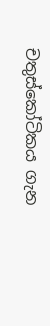චතුස්කෝටිකය ගැන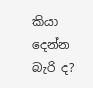කියා දෙන්න බැරි ද?